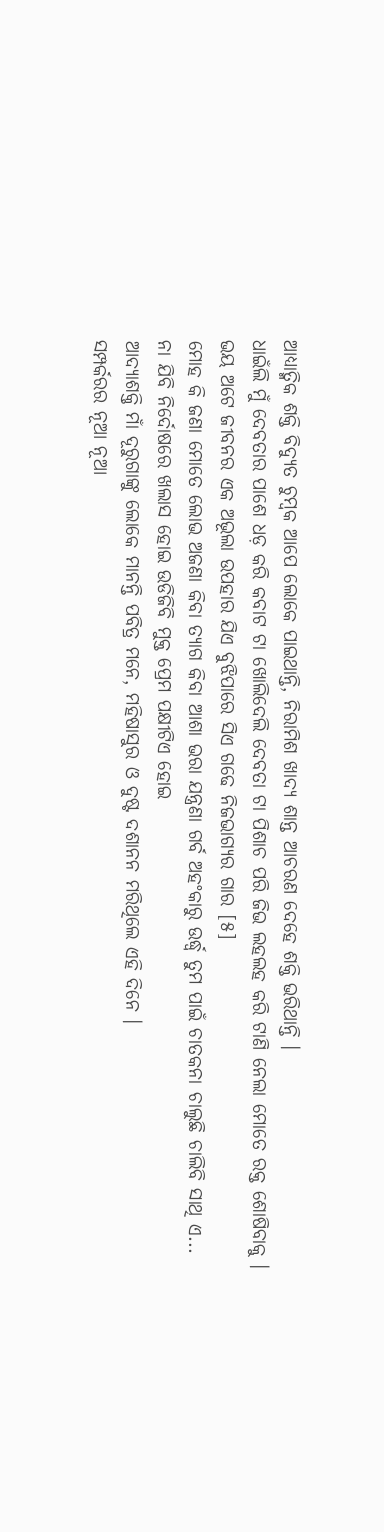ଆଧ୍ୟାତ୍ମିକ ଶକ୍ତି ବିଦ୍ୟୁତ ଚୁମ୍ୱକ ଆପେ ଲୋକେ ପାଇଥାନ୍ତି, ନିରାମିଶ ଖାଦ୍ୟ ଶାନ୍ତ ଆଚରଣ ଦେହେ ଶକ୍ତି ଭରିଥାନ୍ତି ।
ଧାଇଁଲି ମୁଁ ଦେବତାର ପାଶେ ଧଡ଼ କରି କବାଟ ଟା ଖୋଲିଦେଲି ଦେବତା ଟା ପିଶାଚ ପରି ଜିଭ ଲହଲହ କରି ଟାଣି ନେଲା ମୋତେ ରକ୍ତ ଶୋଷିବାକୁ ।
ଭୟ ଅଟେ ଜୀବନର ଏକ ଅଭୂଲା ଉପହାର ଯିଏ ବୁଝିପାରେ ସିଏ ଗଢେ ନିଜଭାଗ୍ୟର ଗାର [୫]
ମୋହ କି ଜଣା ମୋତେ ଲୋଭ ଅଜଣା କିବା ତ୍ୟାଗ କିବା ଆଶା ଭରା ଯନ୍ତ୍ରଣା ଗର୍ବ ଅହଂକାରୁ ଉର୍ଦ୍ଧ୍ଵ ତୁମ ପାଇଁ ଚାତକନା ଚାଲୁଛି ଚାଲିବି ସାଥି ଏ...
ନା ଯିବି ନିର୍ଦୋଷରେ ଖଲାସ ହୋଇ ଉଡିଜିବି ମୁକ୍ତ ପ୍ରେମ ପକ୍ଷୀଟିଏ ହୋଇ
ଆଦ୍ୟାଶକ୍ତି ମାଁ ଦୂରୁଗାଙ୍କୁ ଲୋକେ ମାନନ୍ତି ପବିତ୍ର ମନେ, ମହିଷାସୁର ଓ ଦୁଷ୍ଟ ଦଶାନନ ମରିଥିଲେ ଏହି ଦିନେ ।
ସମ୍ପର୍କରର ନୂଆ ନୂଆ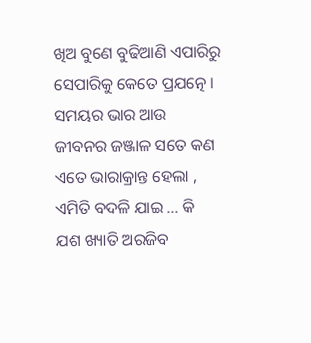ଖିଅ ବୁଣେ ବୁଢିଆଣି ଏପାରିରୁ ସେପାରିକୁ କେତେ ପ୍ରଯତ୍ନେ ।
ସମୟର ଭାର ଆଉ ଜୀବନର ଜଞ୍ଜାଳ ସତେ କଣ ଏତେ ଭାରାକ୍ରାନ୍ତ ହେଲା , ଏମିତି ବଦଳି ଯାଇ ... କି ଯଶ ଖ୍ୟାତି ଅରଜିବ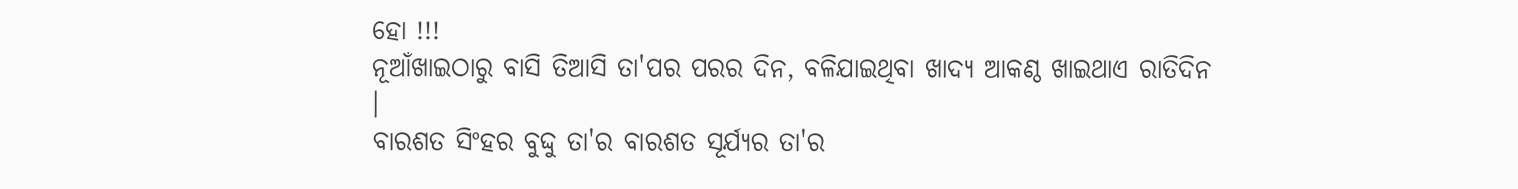ହୋ !!!
ନୂଆଁଖାଇଠାରୁ ବାସି ତିଆସି ତା'ପର ପରର ଦିନ, ବଳିଯାଇଥିବା ଖାଦ୍ୟ ଆକଣ୍ଠ ଖାଇଥାଏ ରାତିଦିନ ।
ବାରଶତ ସିଂହର ବୁଦ୍ଦୁ ତା'ର ବାରଶତ ସୂର୍ଯ୍ୟର ତା'ର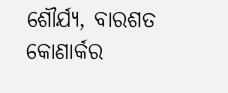ଶୌର୍ଯ୍ୟ, ବାରଶତ କୋଣାର୍କର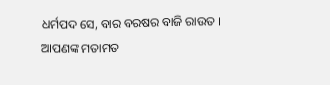ଧର୍ମପଦ ସେ, ବାର ବରଷର ବାଜି ରାଉତ ।
ଆପଣଙ୍କ ମତାମତ